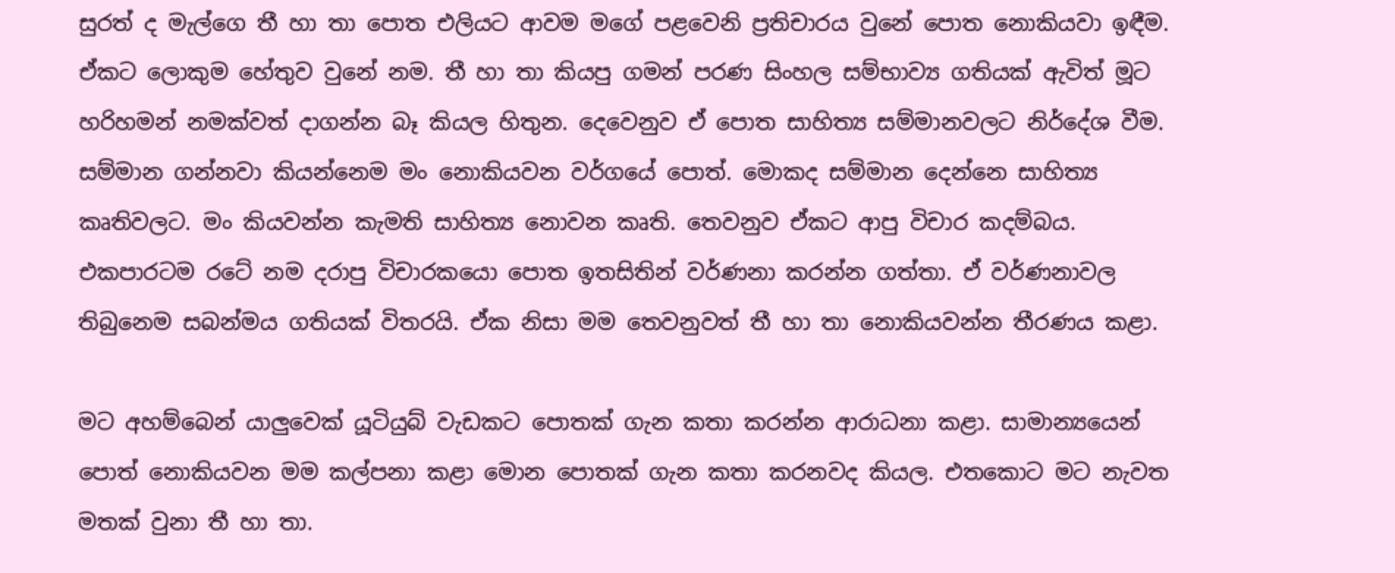සුරත් ද මැල්ගෙ තී හා තා පොත එලියට ආවම මගේ පළවෙනි ප්‍රතිචාරය වුනේ පොත නොකියවා ඉඳීම. ඒකට ලොකුම හේතුව වුනේ නම. තී හා තා කියපු ගමන් පරණ සිංහල සම්භාව්‍ය ගතියක් ඇවිත් මූට හරිහමන් නමක්වත් දාගන්න බෑ කියල හිතුන. දෙවෙනුව ඒ පොත සාහිත්‍ය සම්මානවලට නිර්දේශ වීම. සම්මාන ගන්නවා කියන්නෙම මං නොකියවන වර්ගයේ පොත්. මොකද සම්මාන දෙන්නෙ සාහිත්‍ය කෘතිවලට. මං කියවන්න කැමති සාහිත්‍ය නොවන කෘති. තෙවනුව ඒකට ආපු විචාර කදම්බය. එකපාරටම රටේ නම දරාපු විචාරකයො පොත ඉතසිතින් වර්ණනා කරන්න ගත්තා. ඒ වර්ණනාවල තිබුනෙම සබන්මය ගතියක් විතරයි. ඒක නිසා මම තෙවනුවත් තී හා තා නොකියවන්න තීරණය කළා.

මට අහම්බෙන් යාලුවෙක් යූටියුබ් වැඩකට පොතක් ගැන කතා කරන්න ආරාධනා කළා. සාමාන්‍යයෙන් පොත් නොකියවන මම කල්පනා කළා මොන පොතක් ගැන කතා කරනවද කියල. එතකොට මට නැවත මතක් වුනා තී හා තා.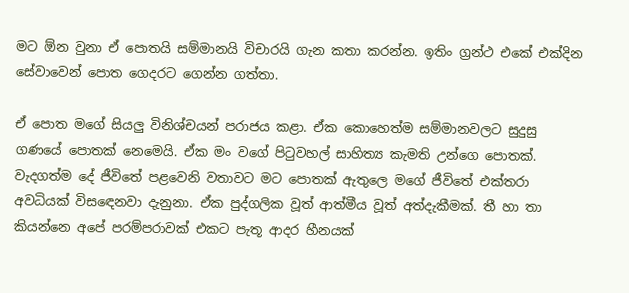මට ඕන වුනා ඒ පොතයි සම්මානයි විචාරයි ගැන කතා කරන්න. ඉතිං ග්‍රන්ථ එකේ එක්දින සේවාවෙන් පොත ගෙදරට ගෙන්න ගත්තා.

ඒ පොත මගේ සියලු විනිශ්චයන් පරාජය කළා. ඒක කොහෙත්ම සම්මානවලට සුදුසු ගණයේ පොතක් නෙමෙයි. ඒක මං වගේ පිටුවහල් සාහිත්‍ය කැමති උන්ගෙ පොතක්. වැදගත්ම දේ ජීවිතේ පළවෙනි වතාවට මට පොතක් ඇතුලෙ මගේ ජීවිතේ එක්තරා අවධියක් විසඳෙනවා දැනුනා. ඒක පුද්ගලික වූත් ආත්මීය වූත් අත්දැකීමක්. තී හා තා කියන්නෙ අපේ පරම්පරාවක් එකට පැතූ ආදර හීනයක්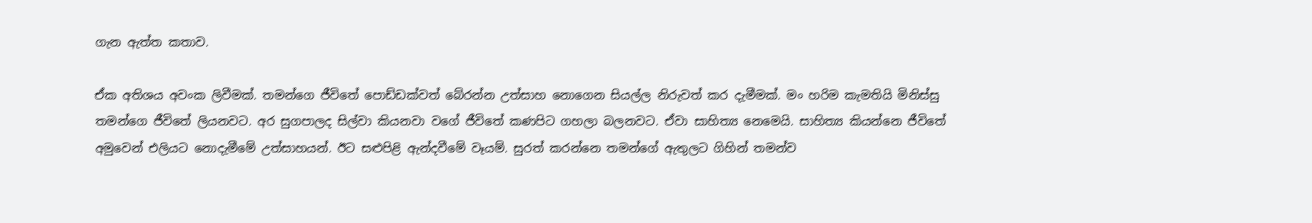ගැන ඇත්ත කතාව.

ඒක අතිශය අවංක ලිවීමක්. තමන්ගෙ ජීවිතේ පොඩ්ඩක්වත් බේරන්න උත්සාහ නොගෙන සියල්ල නිරුවත් කර දැමීමක්. මං හරිම කැමතියි මිනිස්සු තමන්ගෙ ජීවිතේ ලියනවට. අර සුගපාලද සිල්වා කියනවා වගේ ජීවිතේ කණපිට ගහලා බලනවට. ඒවා සාහිත්‍ය නෙමෙයි. සාහිත්‍ය කියන්නෙ ජීවිතේ අමුවෙන් එලියට නොදැමීමේ උත්සාහයන්. ඊට සළුපිළි ඇන්දවීමේ වෑයම්. සුරත් කරන්නෙ තමන්ගේ ඇතුලට ගිහින් තමන්ව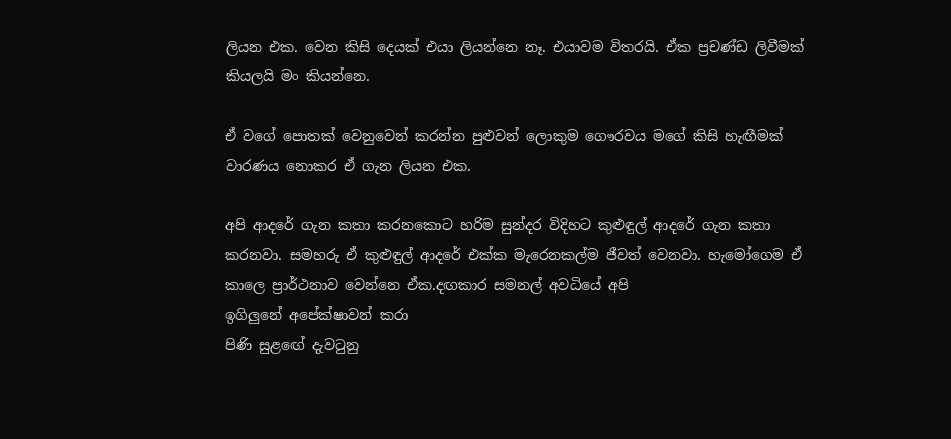ලියන එක. වෙන කිසි දෙයක් එයා ලියන්නෙ නෑ. එයාවම විතරයි. ඒක ප්‍රචණ්ඩ ලිවීමක් කියලයි මං කියන්නෙ.

ඒ වගේ පොතක් වෙනුවෙන් කරන්න පුළුවන් ලොකුම ගෞරවය මගේ කිසි හැඟීමක් වාරණය නොකර ඒ ගැන ලියන එක.

අපි ආදරේ ගැන කතා කරනකොට හරිම සුන්දර විදිහට කුළුඳුල් ආදරේ ගැන කතා කරනවා. සමහරු ඒ කුළුඳුල් ආදරේ එක්ක මැරෙනකල්ම ජීවත් වෙනවා. හැමෝගෙම ඒ කාලෙ ප්‍රාර්ථනාව වෙන්නෙ ඒක.දඟකාර සමනල් අවධියේ අපි
ඉගිලුනේ අපේක්ෂාවන් කරා
පිණි සුළඟේ දැවටුනු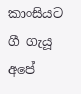කාංසියට ගී ගැයූ
අපේ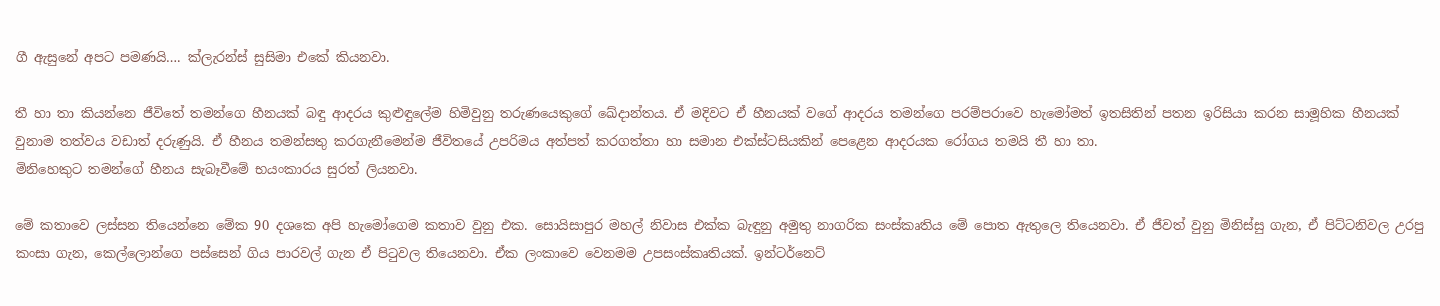ගී ඇසුනේ අපට පමණයි…. ක්ලැරන්ස් සුසිමා එකේ කියනවා.

තී හා තා කියන්නෙ ජීවිතේ තමන්ගෙ හීනයක් බඳු ආදරය කුළුඳුලේම හිමිවුනු තරුණයෙකුගේ ඛේදාන්තය. ඒ මදිවට ඒ හීනයක් වගේ ආදරය තමන්ගෙ පරම්පරාවෙ හැමෝමත් ඉතසිතින් පතන ඉරිසියා කරන සාමූහික හීනයක් වුනාම තත්වය වඩාත් දරුණුයි. ඒ හීනය තමන්සතු කරගැනීමෙන්ම ජීවිතයේ උපරිමය අත්පත් කරගත්තා හා සමාන එක්ස්ටසියකින් පෙළෙන ආදරයක රෝගය තමයි තී හා තා.
මිනිහෙකුට තමන්ගේ හීනය සැබෑවීමේ භයංකාරය සුරත් ලියනවා.

මේ කතාවෙ ලස්සන තියෙන්නෙ මේක 90 දශකෙ අපි හැමෝගෙම කතාව වුනු එක. සොයිසාපුර මහල් නිවාස එක්ක බැඳුනු අමුතු නාගරික සංස්කෘතිය මේ පොත ඇතුලෙ තියෙනවා. ඒ ජීවත් වුනු මිනිස්සු ගැන, ඒ පිට්ටනිවල උරපු කංසා ගැන, කෙල්ලොන්ගෙ පස්සෙන් ගිය පාරවල් ගැන ඒ පිටුවල තියෙනවා. ඒක ලංකාවෙ වෙනමම උපසංස්කෘතියක්. ඉන්ටර්නෙට්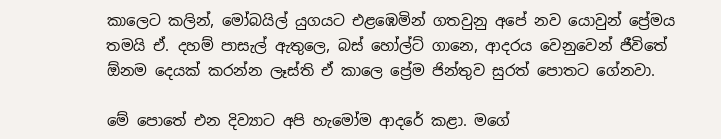කාලෙට කලින්, මෝබයිල් යුගයට එළඹෙමින් ගතවුනු අපේ නව යොවුන් ප්‍රේමය තමයි ඒ. දහම් පාසැල් ඇතුලෙ, බස් හෝල්ට් ගානෙ, ආදරය වෙනුවෙන් ජීවිතේ ඕනම දෙයක් කරන්න ලෑස්ති ඒ කාලෙ ප්‍රේම ජින්තුව සුරත් පොතට ගේනවා.

මේ පොතේ එන දිව්‍යාට අපි හැමෝම ආදරේ කළා. මගේ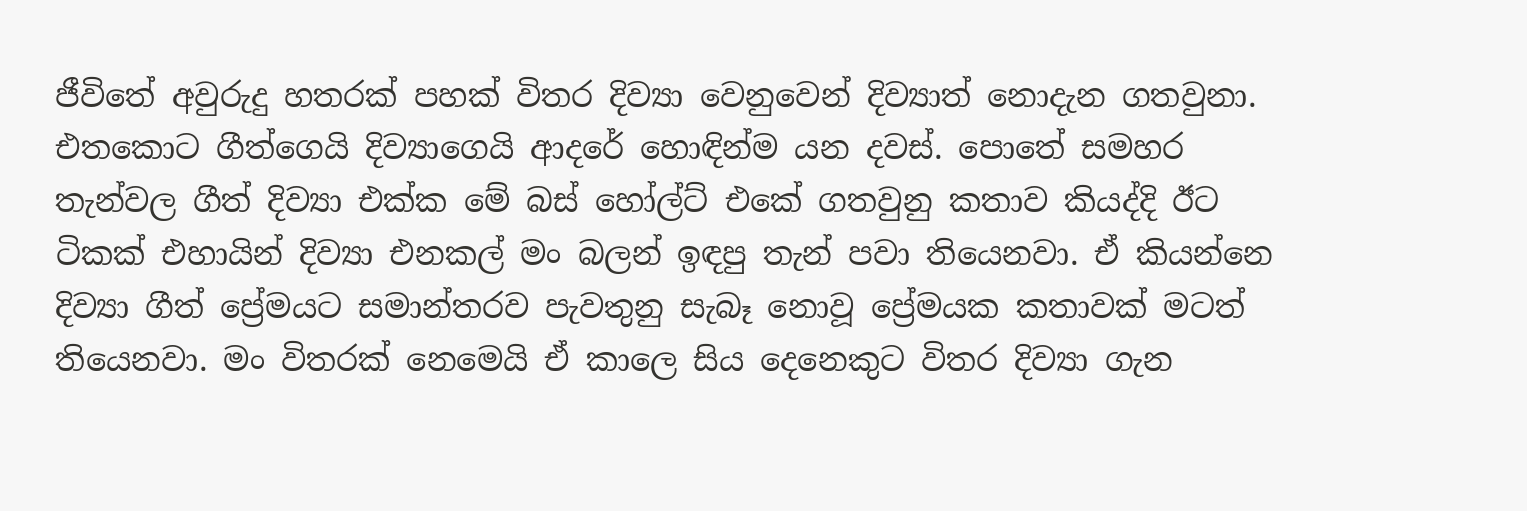ජීවිතේ අවුරුදු හතරක් පහක් විතර දිව්‍යා වෙනුවෙන් දිව්‍යාත් නොදැන ගතවුනා. එතකොට ගීත්ගෙයි දිව්‍යාගෙයි ආදරේ හොඳින්ම යන දවස්. පොතේ සමහර තැන්වල ගීත් දිව්‍යා එක්ක මේ බස් හෝල්ට් එකේ ගතවුනු කතාව කියද්දි ඊට ටිකක් එහායින් දිව්‍යා එනකල් මං බලන් ඉඳපු තැන් පවා තියෙනවා. ඒ කියන්නෙ දිව්‍යා ගීත් ප්‍රේමයට සමාන්තරව පැවතුනු සැබෑ නොවූ ප්‍රේමයක කතාවක් මටත් තියෙනවා. මං විතරක් නෙමෙයි ඒ කාලෙ සිය දෙනෙකුට විතර දිව්‍යා ගැන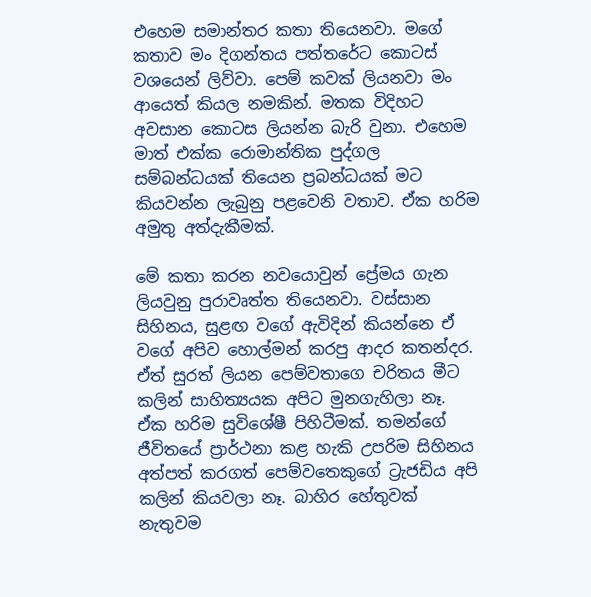එහෙම සමාන්තර කතා තියෙනවා. මගේ කතාව මං දිගන්තය පත්තරේට කොටස් වශයෙන් ලිව්වා. පෙම් කවක් ලියනවා මං ආයෙත් කියල නමකින්. මතක විදිහට අවසාන කොටස ලියන්න බැරි වුනා. එහෙම මාත් එක්ක රොමාන්තික පුද්ගල සම්බන්ධයක් තියෙන ප්‍රබන්ධයක් මට කියවන්න ලැබුනු පළවෙනි වතාව. ඒක හරිම අමුතු අත්දැකීමක්.

මේ කතා කරන නවයොවුන් ප්‍රේමය ගැන ලියවුනු පුරාවෘත්ත තියෙනවා. වස්සාන සිහිනය, සුළඟ වගේ ඇවිදින් කියන්නෙ ඒ වගේ අපිව හොල්මන් කරපු ආදර කතන්දර. ඒත් සුරත් ලියන පෙම්වතාගෙ චරිතය මීට කලින් සාහිත්‍යයක අපිට මුනගැහිලා නෑ. ඒක හරිම සුවිශේෂී පිහිටීමක්. තමන්ගේ ජීවිතයේ ප්‍රාර්ථනා කළ හැකි උපරිම සිහිනය අත්පත් කරගත් පෙම්වතෙකුගේ ට්‍රැජඩිය අපි කලින් කියවලා නෑ. බාහිර හේතුවක් නැතුවම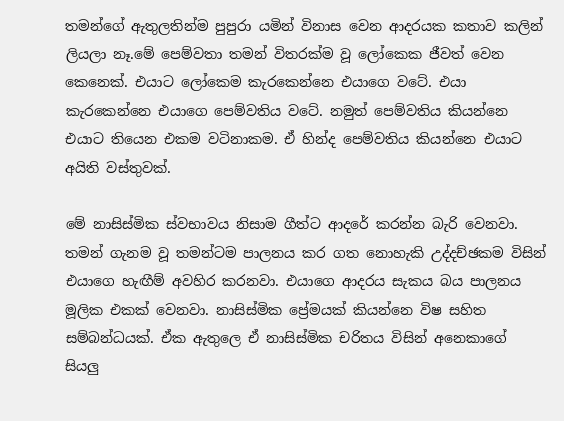තමන්ගේ ඇතුලතින්ම පුපුරා යමින් විනාස වෙන ආදරයක කතාව කලින් ලියලා නෑ.මේ පෙම්වතා තමන් විතරක්ම වූ ලෝකෙක ජීවත් වෙන කෙනෙක්. එයාට ලෝකෙම කැරකෙන්නෙ එයාගෙ වටේ. එයා කැරකෙන්නෙ එයාගෙ පෙම්වතිය වටේ. නමුත් පෙම්වතිය කියන්නෙ එයාට තියෙන එකම වටිනාකම. ඒ හින්ද පෙම්වතිය කියන්නෙ එයාට අයිති වස්තුවක්.

මේ නාසිස්මික ස්වභාවය නිසාම ගීත්ට ආදරේ කරන්න බැරි වෙනවා. තමන් ගැනම වූ තමන්ටම පාලනය කර ගත නොහැකි උද්දච්ඡකම විසින් එයාගෙ හැඟීම් අවහිර කරනවා. එයාගෙ ආදරය සැකය බය පාලනය මූලික එකක් වෙනවා. නාසිස්මික ප්‍රේමයක් කියන්නෙ විෂ සහිත සම්බන්ධයක්. ඒක ඇතුලෙ ඒ නාසිස්මික චරිතය විසින් අනෙකාගේ සියලු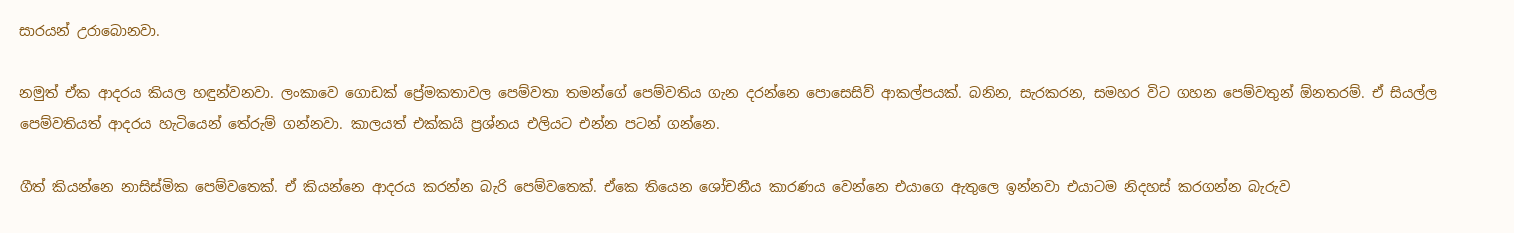සාරයන් උරාබොනවා.

නමුත් ඒක ආදරය කියල හඳුන්වනවා. ලංකාවෙ ගොඩක් ප්‍රේමකතාවල පෙම්වතා තමන්ගේ පෙම්වතිය ගැන දරන්නෙ පොසෙසිව් ආකල්පයක්. බනින, සැරකරන, සමහර විට ගහන පෙම්වතුන් ඕනතරම්. ඒ සියල්ල පෙම්වතියත් ආදරය හැටියෙන් තේරුම් ගන්නවා. කාලයත් එක්කයි ප්‍රශ්නය එලියට එන්න පටන් ගන්නෙ.

ගීත් කියන්නෙ නාසිස්මික පෙම්වතෙක්. ඒ කියන්නෙ ආදරය කරන්න බැරි පෙම්වතෙක්. ඒකෙ තියෙන ශෝචනීය කාරණය වෙන්නෙ එයාගෙ ඇතුලෙ ඉන්නවා එයාටම නිදහස් කරගන්න බැරුව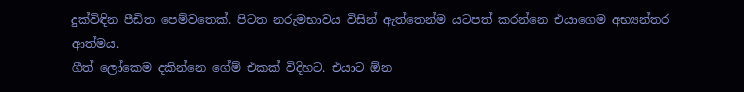දුක්විඳින පීඩිත පෙම්වතෙක්. පිටත නරුමභාවය විසින් ඇත්තෙන්ම යටපත් කරන්නෙ එයාගෙම අභ්‍යන්තර ආත්මය.
ගීත් ලෝකෙම දකින්නෙ ගේම් එකක් විදිහට. එයාට ඕන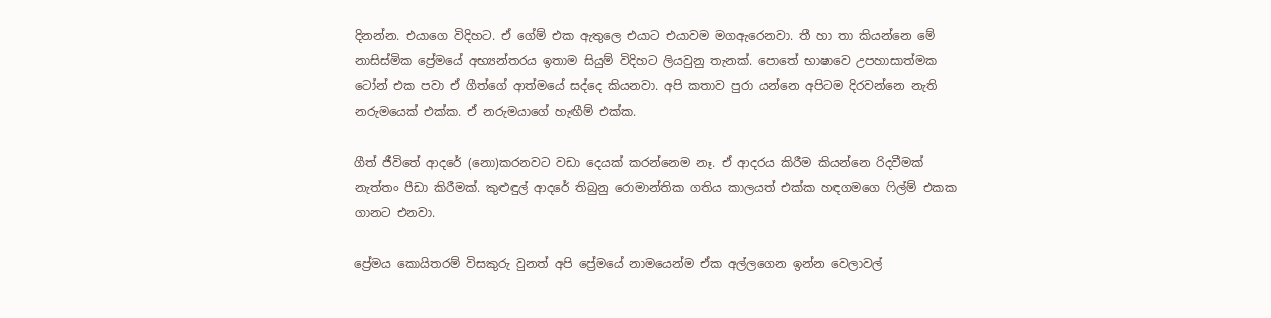දිනන්න. එයාගෙ විදිහට. ඒ ගේම් එක ඇතුලෙ එයාට එයාවම මගඇරෙනවා. තී හා තා කියන්නෙ මේ නාසිස්මික ප්‍රේමයේ අභ්‍යන්තරය ඉතාම සියුම් විදිහට ලියවුනු තැනක්. පොතේ භාෂාවෙ උපහාසාත්මක ටෝන් එක පවා ඒ ගීත්ගේ ආත්මයේ සද්දෙ කියනවා. අපි කතාව පුරා යන්නෙ අපිටම දිරවන්නෙ නැති නරුමයෙක් එක්ක. ඒ නරුමයාගේ හැඟීම් එක්ක.

ගීත් ජීවිතේ ආදරේ (නො)කරනවට වඩා දෙයක් කරන්නෙම නෑ. ඒ ආදරය කිරීම කියන්නෙ රිදවීමක් නැත්තං පීඩා කිරීමක්. කුළුඳුල් ආදරේ තිබුනු රොමාන්තික ගතිය කාලයත් එක්ක හඳගමගෙ ෆිල්ම් එකක ගානට එනවා.

ප්‍රේමය කොයිතරම් විසකුරු වුනත් අපි ප්‍රේමයේ නාමයෙන්ම ඒක අල්ලගෙන ඉන්න වෙලාවල්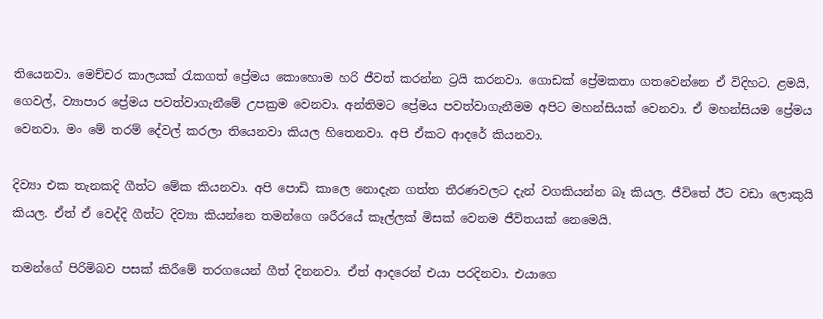තියෙනවා. මෙච්චර කාලයක් රැකගත් ප්‍රේමය කොහොම හරි ජීවත් කරන්න ට්‍රයි කරනවා. ගොඩක් ප්‍රේමකතා ගතවෙන්නෙ ඒ විදිහට. ළමයි, ගෙවල්, ව්‍යාපාර ප්‍රේමය පවත්වාගැනීමේ උපක්‍රම වෙනවා. අන්තිමට ප්‍රේමය පවත්වාගැනීමම අපිට මහන්සියක් වෙනවා. ඒ මහන්සියම ප්‍රේමය වෙනවා. මං මේ තරම් දේවල් කරලා තියෙනවා කියල හිතෙනවා. අපි ඒකට ආදරේ කියනවා.

දිව්‍යා එක තැනකදි ගීත්ට මේක කියනවා. අපි පොඩි කාලෙ නොදැන ගත්ත තීරණවලට දැන් වගකියන්න බෑ කියල. ජීවිතේ ඊට වඩා ලොකුයි කියල. ඒත් ඒ වෙද්දි ගීත්ට දිව්‍යා කියන්නෙ තමන්ගෙ ශරීරයේ කෑල්ලක් මිසක් වෙනම ජීවිතයක් නෙමෙයි.

තමන්ගේ පිරිමිබව පසක් කිරීමේ තරගයෙන් ගීත් දිනනවා. ඒත් ආදරෙන් එයා පරදිනවා. එයාගෙ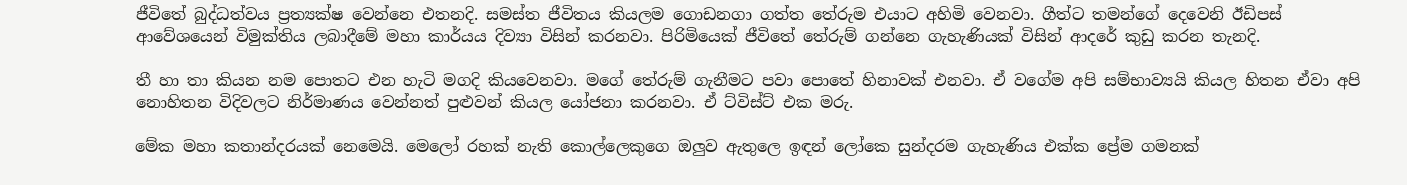ජීවිතේ බුද්ධත්වය ප්‍රත්‍යක්ෂ වෙන්නෙ එතනදි. සමස්ත ජීවිතය කියලම ගොඩනගා ගත්ත තේරුම එයාට අහිමි වෙනවා. ගීත්ට තමන්ගේ දෙවෙනි ඊඩිපස් ආවේශයෙන් විමුක්තිය ලබාදීමේ මහා කාර්යය දිව්‍යා විසින් කරනවා. පිරිමියෙක් ජීවිතේ තේරුම් ගන්නෙ ගැහැණියක් විසින් ආදරේ කුඩු කරන තැනදි.

තී හා තා කියන නම පොතට එන හැටි මගදි කියවෙනවා. මගේ තේරුම් ගැනීමට පවා පොතේ හිනාවක් එනවා. ඒ වගේම අපි සම්භාව්‍යයි කියල හිතන ඒවා අපි නොහිතන විදිවලට නිර්මාණය වෙන්නත් පුළුවන් කියල යෝජනා කරනවා. ඒ ට්විස්ට් එක මරු.

මේක මහා කතාන්දරයක් නෙමෙයි. මෙලෝ රහක් නැති කොල්ලෙකුගෙ ඔලුව ඇතුලෙ ඉඳන් ලෝකෙ සුන්දරම ගැහැණිය එක්ක ප්‍රේම ගමනක්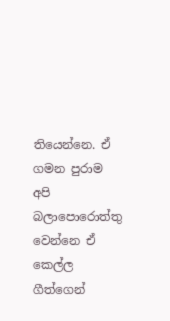තියෙන්නෙ. ඒ ගමන පුරාම අපි බලාපොරොත්තු වෙන්නෙ ඒ කෙල්ල ගීත්ගෙන්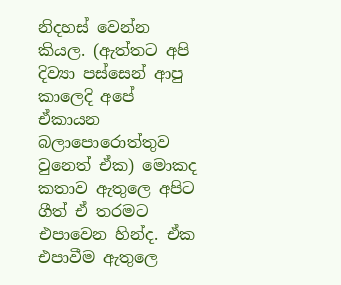නිදහස් වෙන්න කියල. (ඇත්තට අපි දිව්‍යා පස්සෙන් ආපු කාලෙදි අපේ ඒකායන බලාපොරොත්තුව වුනෙත් ඒක) මොකද කතාව ඇතුලෙ අපිට ගීත් ඒ තරමට එපාවෙන හින්ද. ඒක එපාවීම ඇතුලෙ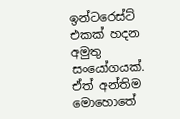ඉන්ටරෙස්ට් එකක් හදන අමුතු සංයෝගයක්. ඒත් අන්තිම මොහොතේ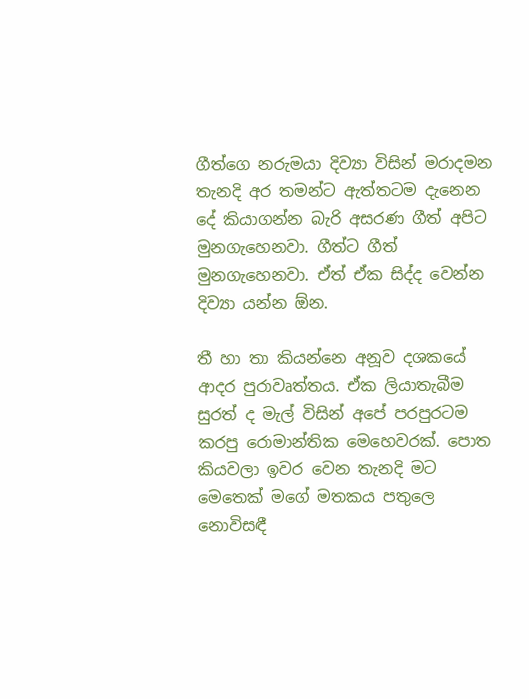ගීත්ගෙ නරුමයා දිව්‍යා විසින් මරාදමන තැනදි අර තමන්ට ඇත්තටම දැනෙන දේ කියාගන්න බැරි අසරණ ගීත් අපිට මුනගැහෙනවා. ගීත්ට ගීත් මුනගැහෙනවා. ඒත් ඒක සිද්ද වෙන්න දිව්‍යා යන්න ඕන.

තී හා තා කියන්නෙ අනූව දශකයේ ආදර පුරාවෘත්තය. ඒක ලියාතැබීම සුරත් ද මැල් විසින් අපේ පරපුරටම කරපු රොමාන්තික මෙහෙවරක්. පොත කියවලා ඉවර වෙන තැනදි මට මෙතෙක් මගේ මතකය පතුලෙ නොවිසඳී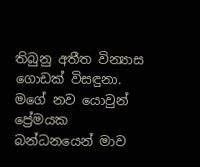තිබුනු අතීත වින්‍යාස ගොඩක් විසඳුනා. මගේ නව යොවුන් ප්‍රේමයක බන්ධනයෙන් මාව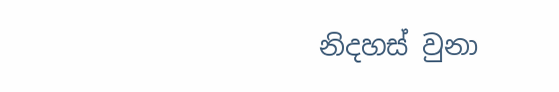නිදහස් වුනා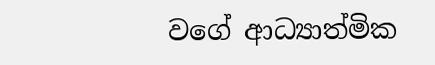වගේ ආධ්‍යාත්මික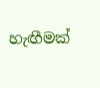හැඟීමක්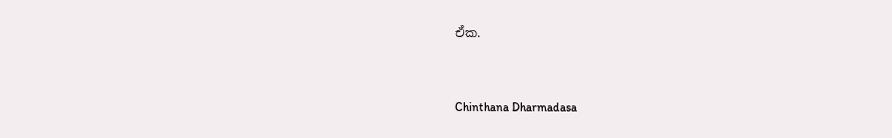ඒක.


Chinthana Dharmadasa